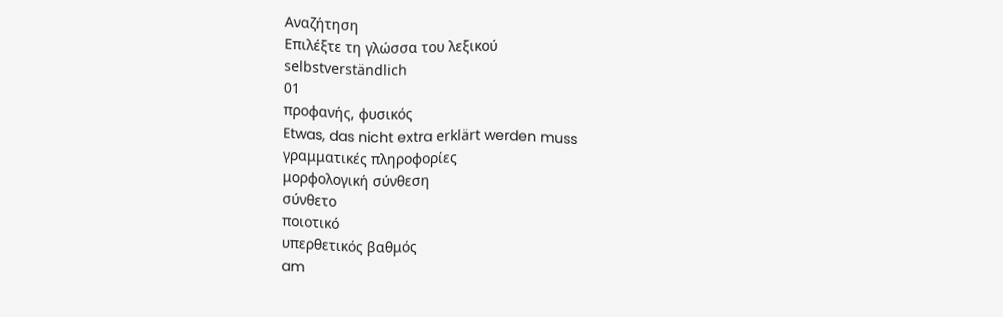Αναζήτηση
Επιλέξτε τη γλώσσα του λεξικού
selbstverständlich
01
προφανής, φυσικός
Etwas, das nicht extra erklärt werden muss
γραμματικές πληροφορίες
μορφολογική σύνθεση
σύνθετο
ποιοτικό
υπερθετικός βαθμός
am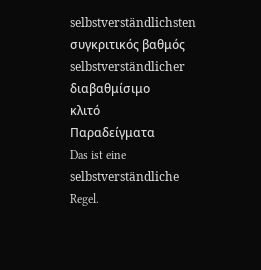selbstverständlichsten
συγκριτικός βαθμός
selbstverständlicher
διαβαθμίσιμο
κλιτό
Παραδείγματα
Das ist eine selbstverständliche Regel.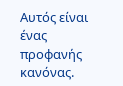Αυτός είναι ένας προφανής κανόνας.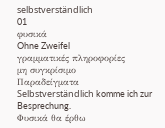selbstverständlich
01
φυσικά
Ohne Zweifel
γραμματικές πληροφορίες
μη συγκρίσιμο
Παραδείγματα
Selbstverständlich komme ich zur Besprechung.
Φυσικά θα έρθω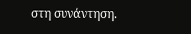στη συνάντηση.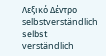Λεξικό Δέντρο
selbstverständlich
selbst
verständlich